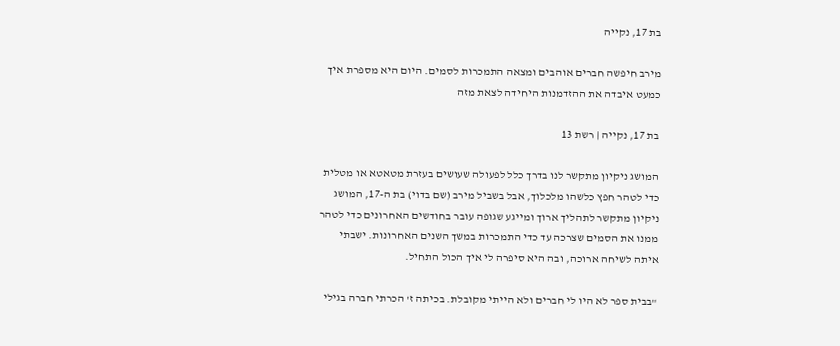בת 17, נקייה

מירב חיפשה חברים אוהבים ומצאה התמכרות לסמים. היום היא מספרת איך כמעט איבדה את ההזדמנות היחידה לצאת מזה

בת 17, נקייה | רשת 13

המושג ניקיון מתקשר לנו בדרך כלל לפעולה שעושים בעזרת מטאטא או מטלית כדי לטהר חפץ כלשהו מלכלוך, אבל בשביל מירב (שם בדוי) בת ה-17, המושג ניקיון מתקשר לתהליך ארוך ומייגע שגופה עובר בחודשים האחרונים כדי לטהר ממנו את הסמים שצרכה עד כדי התמכרות במשך השנים האחרונות. ישבתי איתה לשיחה ארוכה, ובה היא סיפרה לי איך הכול התחיל.

"בבית ספר לא היו לי חברים ולא הייתי מקובלת. בכיתה ז' הכרתי חברה בגילי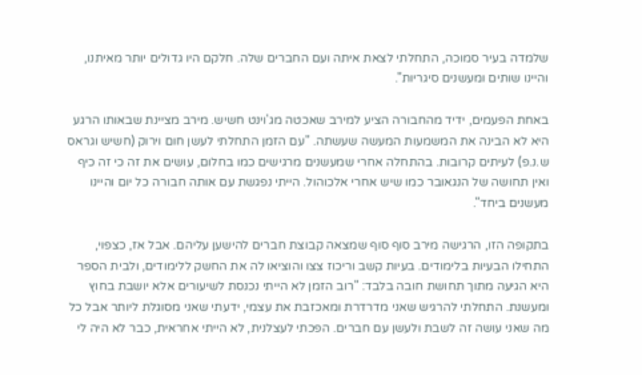שלמדה בעיר סמוכה, התחלתי לצאת איתה ועם החברים שלה. חלקם היו גדולים יותר מאיתנו, והיינו שותים ומעשנים סיגריות".

באחת הפעמים, ידיד מהחבורה הציע למירב שאכטה מג'וינט חשיש. מירב מציינת שבאותו הרגע היא לא הבינה את המשמעות המעשה שעשתה. "עם הזמן התחלתי לעשן חום וירוק (חשיש וגראס ש.נ.פ) לעיתים קרובות. בהתחלה אחרי שמעשנים מרגישים כמו בחלום, עושים את זה כי זה כיף ואין תחושה של הנגאובר כמו שיש אחרי אלכוהול. הייתי נפגשת עם אותה חבורה כל יום והיינו מעשנים ביחד".

בתקופה הזו, הרגישה מירב סוף סוף שמצאה קבוצת חברים להישען עליהם. אבל אז, כצפוי, התחילו הבעיות בלימודים. בעיות קשב וריכוז צצו והוציאו לה את החשק ללימודים, ולבית הספר היא הגיעה מתוך תחושת חובה בלבד: "רוב הזמן לא הייתי נכנסת לשיעורים אלא יושבת בחוץ ומעשנת. התחלתי להרגיש שאני מדרדרת ומאכזבת את עצמי, ידעתי שאני מסוגלת ליותר אבל כל מה שאני עושה זה לשבת ולעשן עם חברים. הפכתי לעצלנית, לא הייתי אחראית, כבר לא היה לי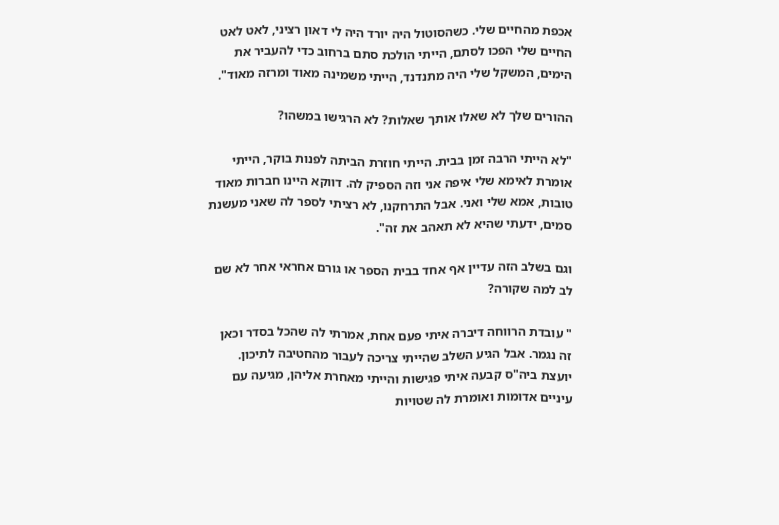אכפת מהחיים שלי. כשהסוטול היה יורד היה לי דאון רציני, לאט לאט החיים שלי הפכו לסתם, הייתי הולכת סתם ברחוב כדי להעביר את הימים, המשקל שלי היה מתנדנד, הייתי משמינה מאוד ומרזה מאוד".

ההורים שלך לא שאלו אותך שאלות? לא הרגישו במשהו?

"לא הייתי הרבה זמן בבית. הייתי חוזרת הביתה לפנות בוקר, הייתי אומרת לאימא שלי איפה אני וזה הספיק לה. דווקא היינו חברות מאוד טובות, אמא שלי ואני. אבל התרחקנו, לא רציתי לספר לה שאני מעשנת סמים, ידעתי שהיא לא תאהב את זה".

וגם בשלב הזה עדיין אף אחד בבית הספר או גורם אחראי אחר לא שם לב למה שקורה?

" עובדת הרווחה דיברה איתי פעם אחת, אמרתי לה שהכל בסדר וכאן זה נגמר. אבל הגיע השלב שהייתי צריכה לעבור מהחטיבה לתיכון. יועצת ביה"ס קבעה איתי פגישות והייתי מאחרת אליהן, מגיעה עם עיניים אדומות ואומרת לה שטויות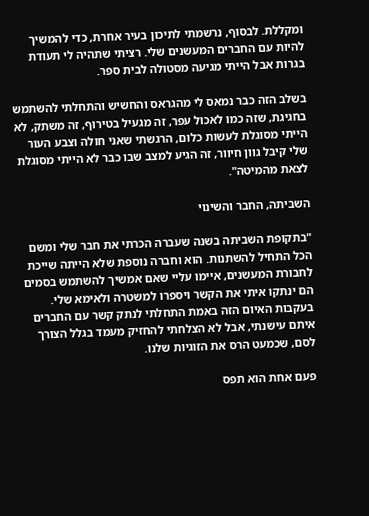ומקללת. לבסוף, נרשמתי לתיכון בעיר אחרת, כדי להמשיך להיות עם החברים המעשנים שלי. רציתי שתהיה לי תעודת בגרות אבל הייתי מגיעה מסטולה לבית ספר.

בשלב הזה כבר נמאס לי מהגראס והחשיש והתחלתי להשתמש בחגיגת, שזה כמו לאכול עפר, זה מגעיל בטירוף, זה משתק, לא הייתי מסוגלת לעשות כלום, הרגשתי שאני חולה וצבע העור שלי קיבל גוון חיוור, זה הגיע למצב שבו כבר לא הייתי מסוגלת לצאת מהמיטה".

השביתה, החבר והשינוי

"בתקופת השביתה בשנה שעברה הכרתי את חבר שלי ומשם הכל התחיל להשתנות. הוא וחברה נוספת שלא הייתה שייכת לחבורת המעשנים, איימו עליי שאם אמשיך להשתמש בסמים הם ינתקו איתי את הקשר ויספרו למשטרה ולאימא שלי. בעקבות האיום הזה באמת התחלתי לנתק קשר עם החברים איתם עישנתי, אבל לא הצלחתי להחזיק מעמד בגלל הצורך לסם, שכמעט הרס את הזוגיות שלנו.

פעם אחת הוא תפס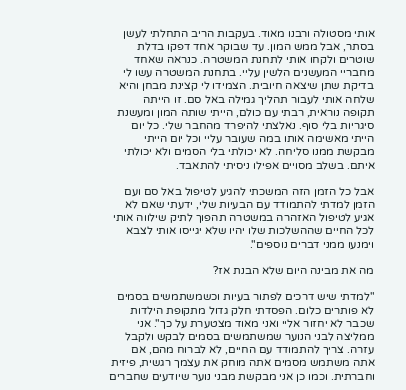אותי מסטולה ורבנו מאוד. בעקבות הריב התחלתי לעשן בסתר, אבל ממש המון. עד שבוקר אחד דפקו בדלת שוטרים ולקחו אותי לתחנת המשטרה. כנראה שאחד מחבריי המעשנים הלשין עליי. בתחנת המשטרה עשו לי בדיקת שתן שיצאה חיובית. הצמידו לי קצינת מבחן והיא שלחה אותי לעבור תהליך גמילה באל סם. זו הייתה תקופה נוראית, רבתי עם כולם, הייתי שותה המון ומעשנת סיגריות בלי סוף. נאלצתי להיפרד מהחבר שלי. כל יום הייתי מאשימה אותו במה שעובר עליי וכל יום הייתי מבקשת ממנו סליחה. לא יכולתי בלי הסמים ולא יכולתי איתם. בשלב מסויים אפילו ניסיתי להתאבד.

אבל כל הזמן הזה המשכתי להגיע לטיפול באל סם ועם הזמן למדתי להתמודד עם הבעיות שלי, ידעתי שאם לא אגיע לטיפול האזהרה במשטרה תהפוך לתיק שילווה אותי לכל החיים שההשלכות שלו יהיו שלא יגייסו אותי לצבא וימנעו ממני דברים נוספים".

מה את מבינה היום שלא הבנת אז?

"למדתי שיש דרכים לפתור בעיות וכשמשתמשים בסמים לא פותרים כלום. הפסדתי חלק גדול מתקופת הילדות שכבר לא יחזור אליי ואני מאוד מצטערת על כך". אני ממליצה לבני הנוער שמשתמשים בסמים לבקש ולקבל עזרה. צריך להתמודד עם החיים, לא לברוח מהם, אם אתה משתמש מסמים אתה מוחק את עצמך רגשית, פיזית וחברתית. וכמו כן אני מבקשת מבני נוער שיודעים שחברים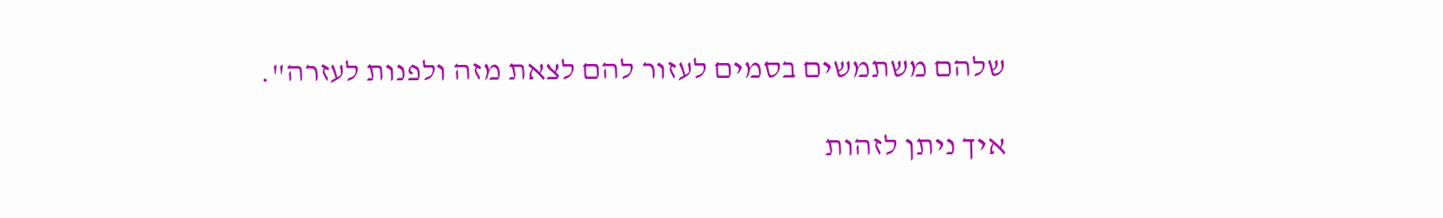שלהם משתמשים בסמים לעזור להם לצאת מזה ולפנות לעזרה".

איך ניתן לזהות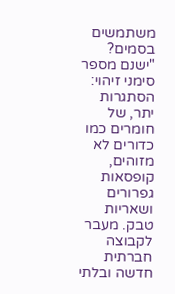משתמשים בסמים?
"ישנם מספר סימני זיהוי: הסתגרות יתר, של חומרים כמו כדורים לא מזוהים, קופסאות גפרורים ושאריות טבק. מעבר לקבוצה חברתית חדשה ובלתי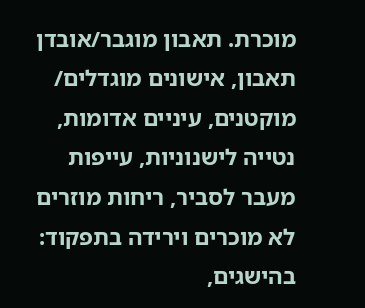מוכרת. תאבון מוגבר/אובדן תאבון, אישונים מוגדלים/ מוקטנים, עיניים אדומות, נטייה לישנוניות, עייפות מעבר לסביר, ריחות מוזרים לא מוכרים וירידה בתפקוד: בהישגים,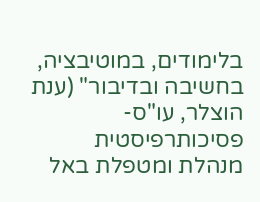בלימודים, במוטיבציה, בחשיבה ובדיבור" (ענת הוצלר, עו"ס- פסיכותרפיסטית מנהלת ומטפלת באל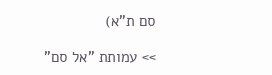סם ת"א)

>> עמותת "אל סם"